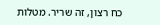כח רצון, זה שריר. מטלות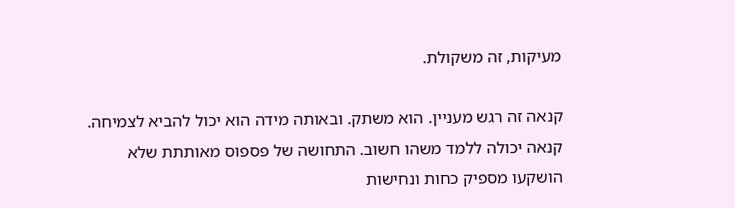מעיקות, זה משקולת.

קנאה זה רגש מעניין. הוא משתק. ובאותה מידה הוא יכול להביא לצמיחה. קנאה יכולה ללמד משהו חשוב. התחושה של פספוס מאותתת שלא הושקעו מספיק כחות ונחישות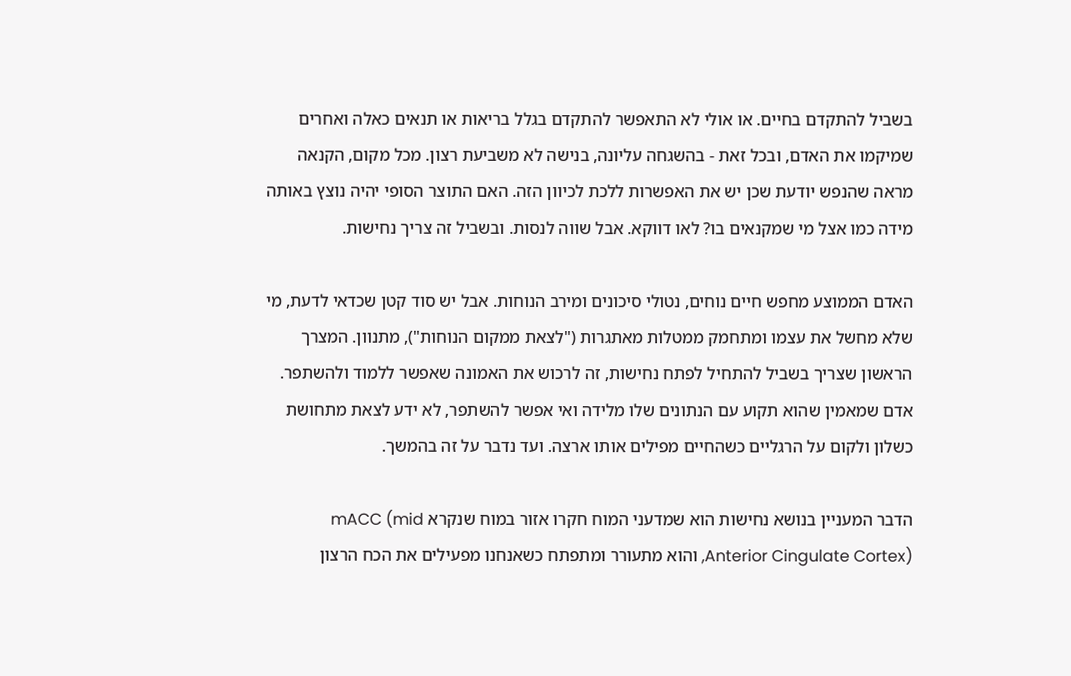בשביל להתקדם בחיים. או אולי לא התאפשר להתקדם בגלל בריאות או תנאים כאלה ואחרים שמיקמו את האדם, ובכל זאת - בהשגחה עליונה, בנישה לא משביעת רצון. מכל מקום, הקנאה מראה שהנפש יודעת שכן יש את האפשרות ללכת לכיוון הזה. האם התוצר הסופי יהיה נוצץ באותה מידה כמו אצל מי שמקנאים בו? לאו דווקא. אבל שווה לנסות. ובשביל זה צריך נחישות.

האדם הממוצע מחפש חיים נוחים, נטולי סיכונים ומירב הנוחות. אבל יש סוד קטן שכדאי לדעת, מי שלא מחשל את עצמו ומתחמק ממטלות מאתגרות ("לצאת ממקום הנוחות"), מתנוון. המצרך הראשון שצריך בשביל להתחיל לפתח נחישות, זה לרכוש את האמונה שאפשר ללמוד ולהשתפר. אדם שמאמין שהוא תקוע עם הנתונים שלו מלידה ואי אפשר להשתפר, לא ידע לצאת מתחושת כשלון ולקום על הרגליים כשהחיים מפילים אותו ארצה. ועד נדבר על זה בהמשך.

הדבר המעניין בנושא נחישות הוא שמדעני המוח חקרו אזור במוח שנקרא mACC (mid Anterior Cingulate Cortex), והוא מתעורר ומתפתח כשאנחנו מפעילים את הכח הרצון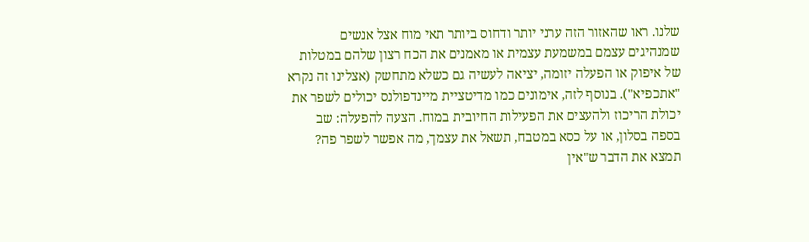שלנו. ראו שהאזור הזה ערני יותר ודחוס ביותר תאי מוח אצל אנשים שמנהיגים עצמם במשמעת עצמית או מאמנים את הכח רצון שלהם במטלות של איפוק או הפעלה יזומה, יציאה לעשיה גם כשלא מתחשק (אצלינו זה נקרא "אתכפיא"). בנוסף לזה, אימונים כמו מדיטציית מיינדפולנס יכולים לשפר את יכולת הריכוז ולהעצים את הפעילות החיובית במוח. הצעה להפעלה: שב בספה בסלון, או על כסא במטבח, תשאל את עצמך, מה אפשר לשפר פה? תמצא את הדבר ש"אין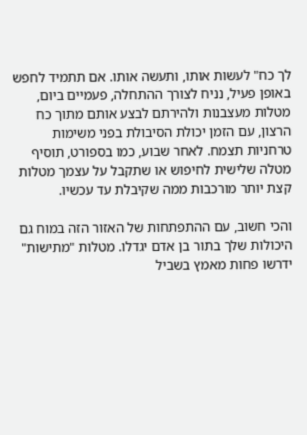לך כח" לעשות אותו, ותעשה אותו. אם תתמיד לחפש באופן פעיל, נניח לצורך ההתחלה, פעמיים ביום, מטלות מעצבנות ולהירתם לבצע אותם מתוך כח הרצון, עם הזמן יכולת הסיבולת בפני משימות טרחניות תצמח. לאחר שבוע, כמו בספורט, תוסיף מטלה שלישית לחיפוש או שתקבל על עצמך מטלות קצת יותר מורכבות ממה שקיבלת עד עכשיו.

והכי חשוב, עם ההתפתחות של האזור הזה במוח גם היכולות שלך בתור בן אדם יגדלו. מטלות "מתישות" ידרשו פחות מאמץ בשביל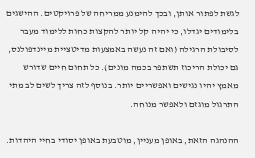לגשת לפתור אותן, ובכך להימנע ממריחה של פרויקטים. ההישגים בלימודים יגדלו, כי יהיה קל יותר להקצות כחות ללימוד מעבר לסיבולת הרגילה (ואם זה נעשה באמצעות מדיטציית מיינדפולנס, גם יכולת הריכוז תשתפר בכמה מונים). כל תחום חיים שדורש מאמץ יהיו נגישים ואפשריים יותר. בנוסף לזה צריך לשים לב מתי התרגול מוגזם ולאפשר מנוחה.

ההנהגה הזאת, באופן מעניין, מוטבעת באופן יסודי בחיי היהדות.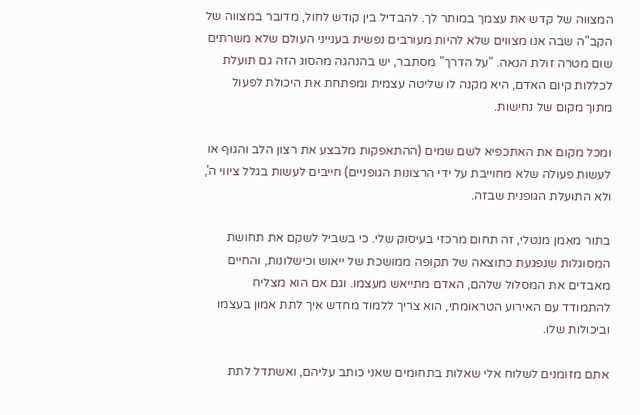המצווה של קדש את עצמך במותר לך. להבדיל בין קודש לחול, מדובר במצווה של הקב"ה שבה אנו מצווים שלא להיות מעורבים נפשית בענייני העולם שלא משרתים שום מטרה זולת הנאה. "על הדרך" מסתבר, יש בהנהגה מהסוג הזה גם תועלת לכללות קיום האדם, היא מקנה לו שליטה עצמית ומפתחת את היכולת לפעול מתוך מקום של נחישות.

ומכל מקום את האתכפיא לשם שמים (ההתאפקות מלבצע את רצון הלב והגוף או לעשות פעולה שלא מחוייבת על ידי הרצונות הגופניים) חייבים לעשות בגלל ציווי ה', ולא התועלת הגופנית שבזה.

בתור מאמן מנטלי, זה תחום מרכזי בעיסוק שלי. כי בשביל לשקם את תחושת המסוגלות שנפגעת כתוצאה של תקופה ממושכת של ייאוש וכישלונות, והחיים מאבדים את המסלול שלהם, האדם מתייאש מעצמו. וגם אם הוא מצליח להתמודד עם האירוע הטראומתי, הוא צריך ללמוד מחדש איך לתת אמון בעצמו וביכולות שלו.

אתם מזומנים לשלוח אלי שאלות בתחומים שאני כותב עליהם, ואשתדל לתת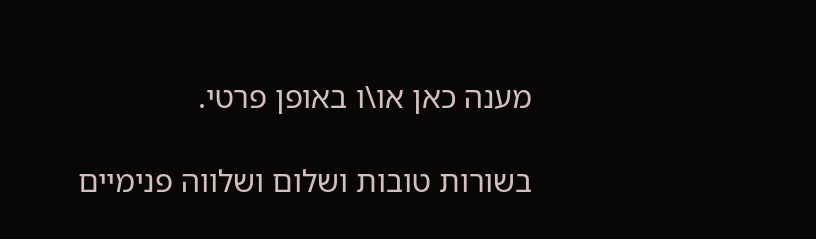מענה כאן או\ו באופן פרטי.

בשורות טובות ושלום ושלווה פנימיים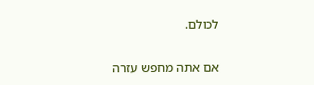לכולם.

אם אתה מחפש עזרה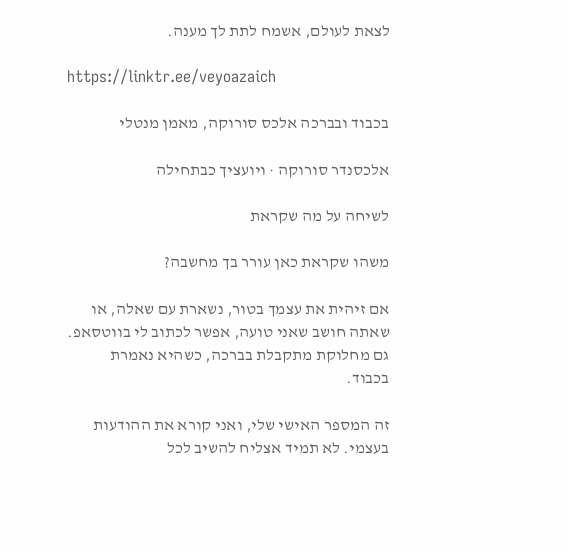לצאת לעולם, אשמח לתת לך מענה.

https://linktr.ee/veyoazaich

בכבוד ובברכה אלכס סורוקה, מאמן מנטלי

אלכסנדר סורוקה · ויועציך כבתחילה

לשיחה על מה שקראת

משהו שקראת כאן עורר בך מחשבה?

אם זיהית את עצמך בטור, נשארת עם שאלה, או שאתה חושב שאני טועה, אפשר לכתוב לי בווטסאפ. גם מחלוקת מתקבלת בברכה, כשהיא נאמרת בכבוד.

זה המספר האישי שלי, ואני קורא את ההודעות בעצמי. לא תמיד אצליח להשיב לכל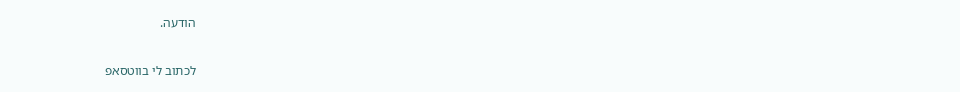הודעה.

לכתוב לי בווטסאפ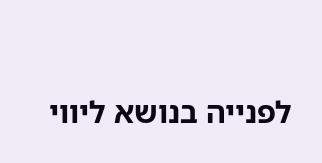לפנייה בנושא ליווי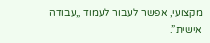מקצועי, אפשר לעבור לעמוד „עבודה אישית”.